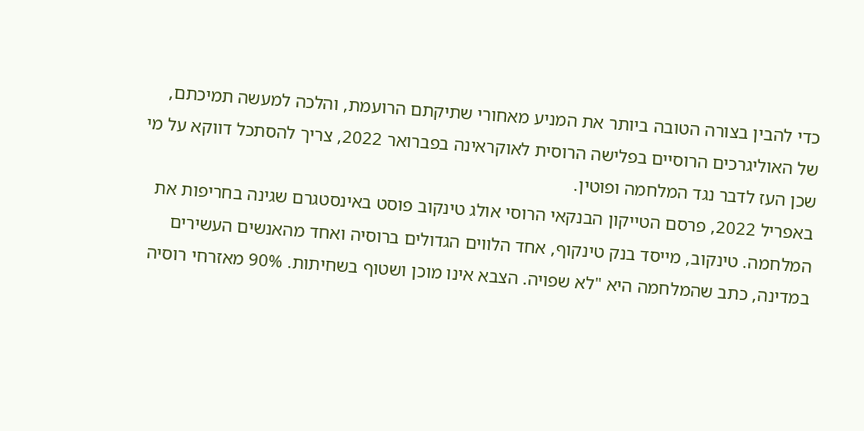כדי להבין בצורה הטובה ביותר את המניע מאחורי שתיקתם הרועמת, והלכה למעשה תמיכתם, של האוליגרכים הרוסיים בפלישה הרוסית לאוקראינה בפברואר 2022, צריך להסתכל דווקא על מי שכן העז לדבר נגד המלחמה ופוטין.
באפריל 2022, פרסם הטייקון הבנקאי הרוסי אולג טינקוב פוסט באינסטגרם שגינה בחריפות את המלחמה. טינקוב, מייסד בנק טינקוף, אחד הלווים הגדולים ברוסיה ואחד מהאנשים העשירים במדינה, כתב שהמלחמה היא "לא שפויה. הצבא אינו מוכן ושטוף בשחיתות. 90% מאזרחי רוסיה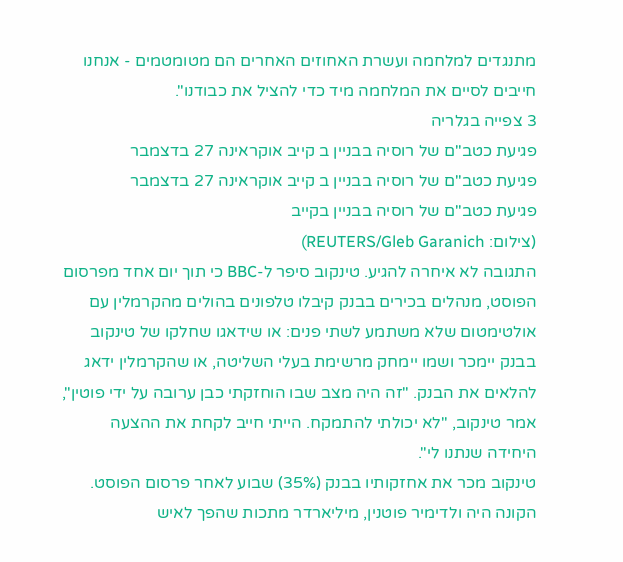מתנגדים למלחמה ועשרת האחוזים האחרים הם מטומטמים - אנחנו חייבים לסיים את המלחמה מיד כדי להציל את כבודנו".
3 צפייה בגלריה
פגיעת כטב"ם של רוסיה בבניין ב קייב אוקראינה 27 בדצמבר
פגיעת כטב"ם של רוסיה בבניין ב קייב אוקראינה 27 בדצמבר
פגיעת כטב"ם של רוסיה בבניין בקייב
(צילום: REUTERS/Gleb Garanich)
התגובה לא איחרה להגיע. טינקוב סיפר ל-BBC כי תוך יום אחד מפרסום הפוסט, מנהלים בכירים בבנק קיבלו טלפונים בהולים מהקרמלין עם אולטימטום שלא משתמע לשתי פנים: או שידאגו שחלקו של טינקוב בבנק יימכר ושמו יימחק מרשימת בעלי השליטה, או שהקרמלין ידאג להלאים את הבנק. "זה היה מצב שבו הוחזקתי כבן ערובה על ידי פוטין", אמר טינקוב, "לא יכולתי להתמקח. הייתי חייב לקחת את ההצעה היחידה שנתנו לי".
טינקוב מכר את אחזקותיו בבנק (35%) שבוע לאחר פרסום הפוסט. הקונה היה ולדימיר פוטנין, מיליארדר מתכות שהפך לאיש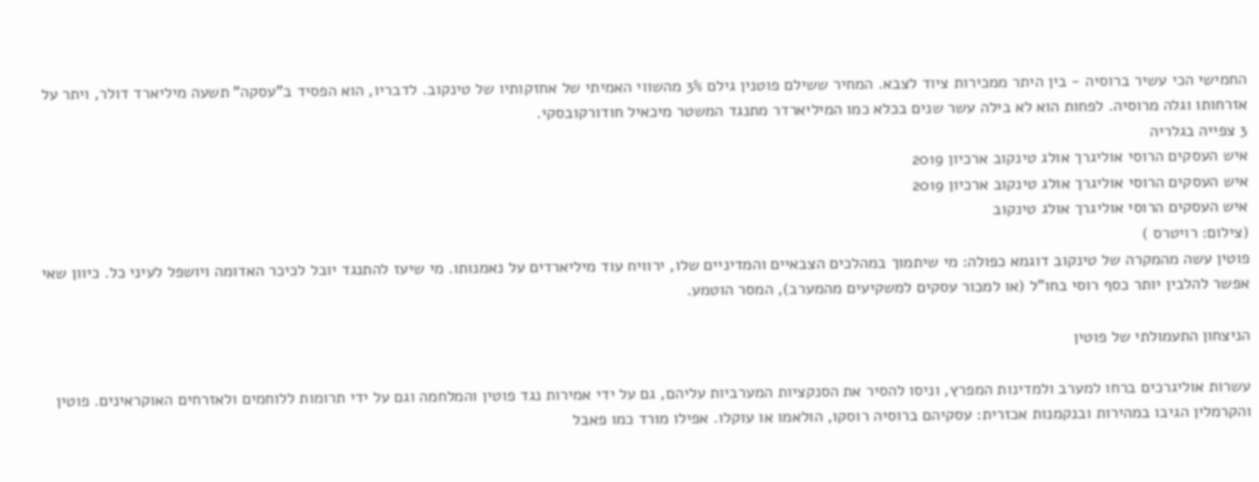החמישי הכי עשיר ברוסיה - בין היתר ממכירות ציוד לצבא. המחיר ששילם פוטנין גילם 3% מהשווי האמיתי של אחזקותיו של טינקוב. לדבריו, הוא הפסיד ב"עסקה" תשעה מיליארד דולר, ויתר על אזרחותו וגלה מרוסיה. לפחות הוא לא בילה עשר שנים בכלא כמו המיליארדר מתנגד המשטר מיכאיל חודורקובסקי.
3 צפייה בגלריה
איש העסקים הרוסי אוליגרך אולג טינקוב ארכיון 2019
איש העסקים הרוסי אוליגרך אולג טינקוב ארכיון 2019
איש העסקים הרוסי אוליגרך אולג טינקוב
(צילום: רויטרס )
פוטין עשה מהמקרה של טינקוב דוגמא כפולה: מי שיתמוך במהלכים הצבאיים והמדיניים שלו, ירוויח עוד מיליארדים על נאמנותו. מי שיעז להתנגד יובל לכיכר האדומה ויושפל לעיני כל. כיוון שאי אפשר להלבין יותר כסף רוסי בחו"ל (או למכור עסקים למשקיעים מהמערב), המסר הוטמע.

הניצחון התעמולתי של פוטין

עשרות אוליגרכים ברחו למערב ולמדינות המפרץ, וניסו להסיר את הסנקציות המערביות עליהם, גם על ידי אמירות נגד פוטין והמלחמה וגם על ידי תרומות ללוחמים ולאזרחים האוקראינים. פוטין והקרמלין הגיבו במהירות ובנקמנות אכזרית: עסקיהם ברוסיה רוסקו, הולאמו או עוקלו. אפילו מורד כמו פאבל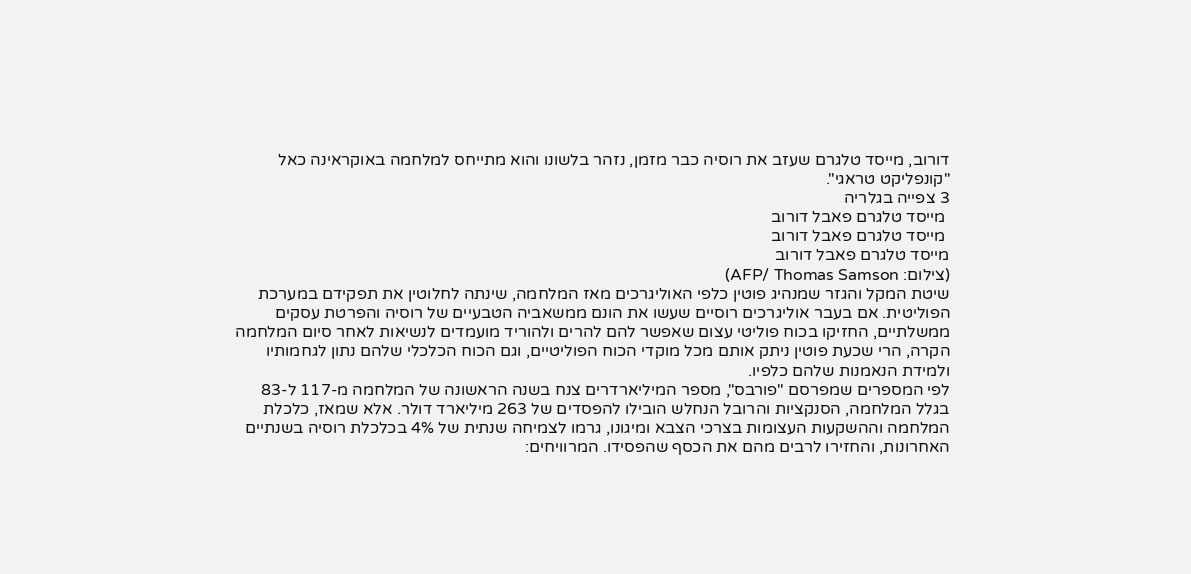דורוב, מייסד טלגרם שעזב את רוסיה כבר מזמן, נזהר בלשונו והוא מתייחס למלחמה באוקראינה כאל "קונפליקט טראגי".
3 צפייה בגלריה
 מייסד טלגרם פאבל דורוב
 מייסד טלגרם פאבל דורוב
מייסד טלגרם פאבל דורוב
(צילום: AFP/ Thomas Samson)
שיטת המקל והגזר שמנהיג פוטין כלפי האוליגרכים מאז המלחמה, שינתה לחלוטין את תפקידם במערכת הפוליטית. אם בעבר אוליגרכים רוסיים שעשו את הונם ממשאביה הטבעיים של רוסיה והפרטת עסקים ממשלתיים, החזיקו בכוח פוליטי עצום שאפשר להם להרים ולהוריד מועמדים לנשיאות לאחר סיום המלחמה הקרה, הרי שכעת פוטין ניתק אותם מכל מוקדי הכוח הפוליטיים, וגם הכוח הכלכלי שלהם נתון לגחמותיו ולמידת הנאמנות שלהם כלפיו.
לפי המספרים שמפרסם "פורבס", מספר המיליארדרים צנח בשנה הראשונה של המלחמה מ-117 ל-83 בגלל המלחמה, הסנקציות והרובל הנחלש הובילו להפסדים של 263 מיליארד דולר. אלא שמאז, כלכלת המלחמה וההשקעות העצומות בצרכי הצבא ומיגונו, גרמו לצמיחה שנתית של 4% בכלכלת רוסיה בשנתיים האחרונות, והחזירו לרבים מהם את הכסף שהפסידו. המרוויחים: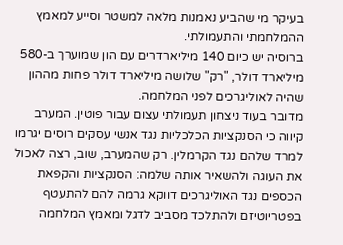בעיקר מי שהביע נאמנות מלאה למשטר וסייע למאמץ ההמלחמתי והתעמולתי.
ברוסיה יש כיום 140 מיליארדרים עם הון שמוערך ב-580 מיליארד דולר, "רק" שלושה מיליארד דולר פחות מההון שהיה לאוליגרכים לפני המלחמה.
מדובר בעוד ניצחון תעמולתי עצום עבור פוטין. המערב קיווה כי הסנקציות הכלכליות נגד אנשי עסקים רוסים יגרמו למרד שלהם נגד הקרמלין. רק שהמערב, שוב, רצה לאכול את העוגה ולהשאיר אותה שלמה: הסנקציות והקפאת הכספים נגד האוליגרכים דווקא גרמה להם להתעטף בפטריוטיזם ולהתלכד מסביב לדגל ומאמץ המלחמה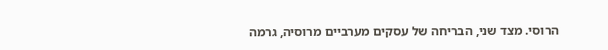הרוסי. מצד שני, הבריחה של עסקים מערביים מרוסיה, גרמה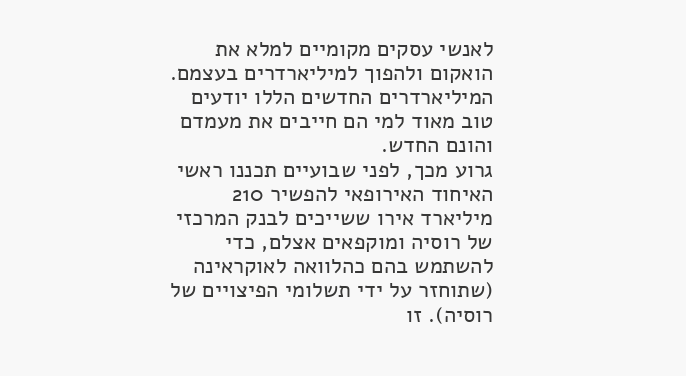לאנשי עסקים מקומיים למלא את הואקום ולהפוך למיליארדרים בעצמם. המיליארדרים החדשים הללו יודעים טוב מאוד למי הם חייבים את מעמדם והונם החדש.
גרוע מכך, לפני שבועיים תכננו ראשי האיחוד האירופאי להפשיר 210 מיליארד אירו ששייכים לבנק המרכזי של רוסיה ומוקפאים אצלם, כדי להשתמש בהם כהלוואה לאוקראינה (שתוחזר על ידי תשלומי הפיצויים של רוסיה). זו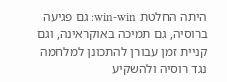היתה החלטת win-win: גם פגיעה ברוסיה, גם תמיכה באוקראינה, וגם קניית זמן עבורן להתכונן למלחמה נגד רוסיה ולהשקיע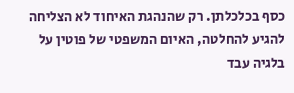כסף בכלכלתן. רק שהנהגת האיחוד לא הצליחה להגיע להחלטה, האיום המשפטי של פוטין על בלגיה עבד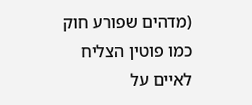(מדהים שפורע חוק כמו פוטין הצליח לאיים על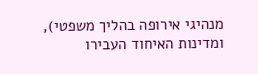מנהיגי אירופה בהליך משפטי), ומדינות האיחוד העבירו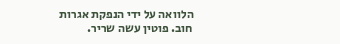הלוואה על ידי הנפקת אגרות חוב. פוטין עשה שריר.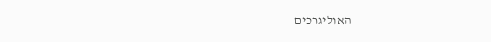האוליגרכים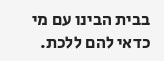בבית הבינו עם מי כדאי להם ללכת.